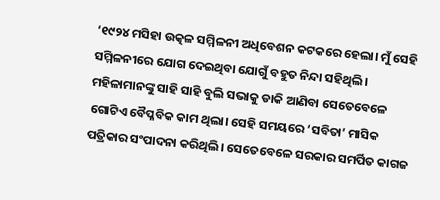‘୧୯୨୪ ମସିହା ଉତ୍କଳ ସମ୍ମିଳନୀ ଅଧିବେଶନ କଟକରେ ହେଲା। ମୁଁ ସେହି ସମ୍ମିଳନୀରେ ଯୋଗ ଦେଇଥିବା ଯୋଗୁଁ ବହୁତ ନିନ୍ଦା ସହିଥିଲି। ମହିଳାମାନଙ୍କୁ ସାହି ସାହି ବୁଲି ସଭାକୁ ଡାକି ଆଣିବା ସେତେବେଳେ ଗୋଟିଏ ବୈପ୍ଳବିକ କାମ ଥିଲା। ସେହି ସମୟରେ ‘ସବିତା’ ମାସିକ ପତ୍ରିକାର ସଂପାଦନା କରିଥିଲି। ସେତେବେଳେ ସରକାର ସମର୍ପିତ କାଗଜ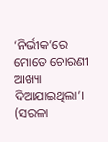‘ନିର୍ଭୀକ’ରେ ମୋତେ ଚୋରଣୀ ଆଖ୍ୟା ଦିଆଯାଇଥିଲା’।
(ସରଳା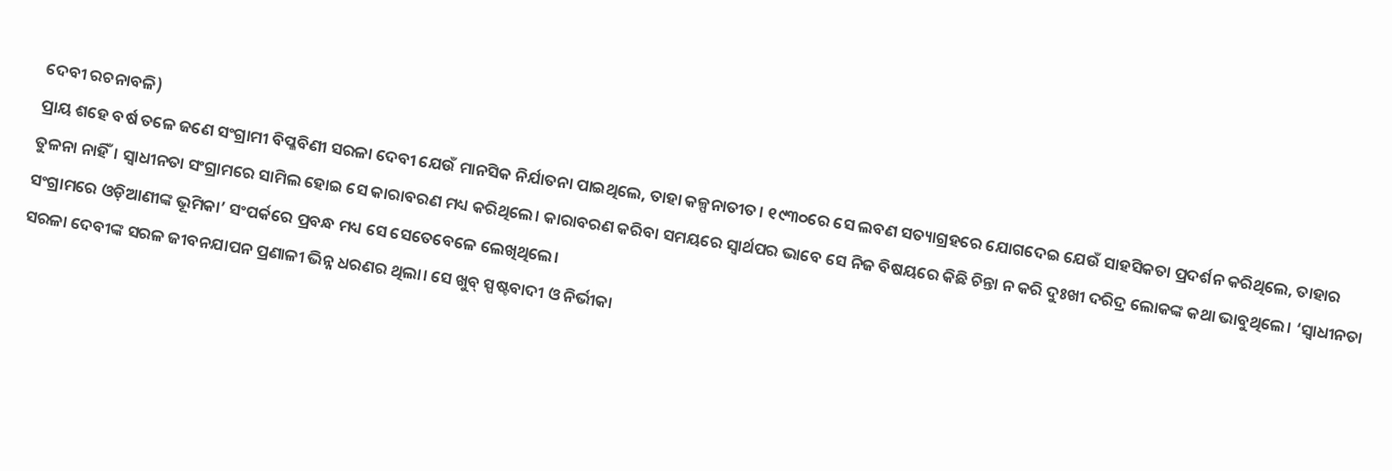ଦେବୀ ରଚନାବଳି)
ପ୍ରାୟ ଶହେ ବର୍ଷ ତଳେ ଜଣେ ସଂଗ୍ରାମୀ ବିପ୍ଳବିଣୀ ସରଳା ଦେବୀ ଯେଉଁ ମାନସିକ ନିର୍ଯାତନା ପାଇଥିଲେ, ତାହା କଳ୍ପନାତୀତ। ୧୯୩୦ରେ ସେ ଲବଣ ସତ୍ୟାଗ୍ରହରେ ଯୋଗଦେଇ ଯେଉଁ ସାହସିକତା ପ୍ରଦର୍ଶନ କରିଥିଲେ, ତାହାର ତୁଳନା ନାହିଁ। ସ୍ୱାଧୀନତା ସଂଗ୍ରାମରେ ସାମିଲ ହୋଇ ସେ କାରାବରଣ ମଧ୍ୟ କରିଥିଲେ। କାରାବରଣ କରିବା ସମୟରେ ସ୍ୱାର୍ଥପର ଭାବେ ସେ ନିଜ ବିଷୟରେ କିଛି ଚିନ୍ତା ନ କରି ଦୁଃଖୀ ଦରିଦ୍ର ଲୋକଙ୍କ କଥା ଭାବୁଥିଲେ। ‘ସ୍ୱାଧୀନତା ସଂଗ୍ରାମରେ ଓଡ଼ିଆଣୀଙ୍କ ଭୂମିକା’ ସଂପର୍କରେ ପ୍ରବନ୍ଧ ମଧ୍ୟ ସେ ସେତେବେଳେ ଲେଖିଥିଲେ।
ସରଳା ଦେବୀଙ୍କ ସରଳ ଜୀବନଯାପନ ପ୍ରଣାଳୀ ଭିନ୍ନ ଧରଣର ଥିଲା। ସେ ଖୁବ୍‌ ସ୍ପଷ୍ଟବାଦୀ ଓ ନିର୍ଭୀକା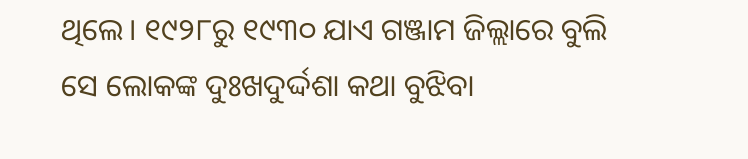ଥିଲେ। ୧୯୨୮ରୁ ୧୯୩୦ ଯାଏ ଗଞ୍ଜାମ ଜିଲ୍ଲାରେ ବୁଲି ସେ ଲୋକଙ୍କ ଦୁଃଖଦୁର୍ଦ୍ଦଶା କଥା ବୁଝିବା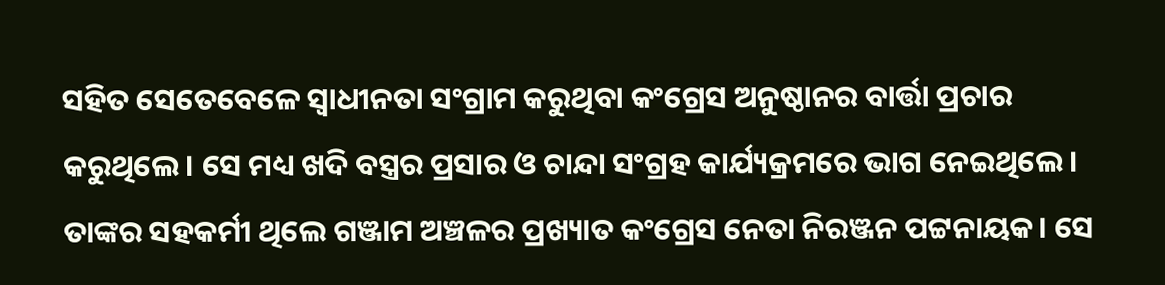ସହିତ ସେତେବେଳେ ସ୍ୱାଧୀନତା ସଂଗ୍ରାମ କରୁଥିବା କଂଗ୍ରେସ ଅନୁଷ୍ଠାନର ବାର୍ତ୍ତା ପ୍ରଚାର କରୁଥିଲେ। ସେ ମଧ୍ୟ ଖଦି ବସ୍ତ୍ରର ପ୍ରସାର ଓ ଚାନ୍ଦା ସଂଗ୍ରହ କାର୍ଯ୍ୟକ୍ରମରେ ଭାଗ ନେଇଥିଲେ। ତାଙ୍କର ସହକର୍ମୀ ଥିଲେ ଗଞ୍ଜାମ ଅଞ୍ଚଳର ପ୍ରଖ୍ୟାତ କଂଗ୍ରେସ ନେତା ନିରଞ୍ଜନ ପଟ୍ଟନାୟକ। ସେ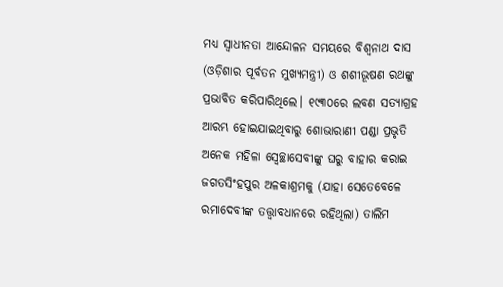ମଧ୍ୟ ସ୍ୱାଧୀନତା ଆନ୍ଦୋଳନ ସମୟରେ ବିଶ୍ୱନାଥ ଦାସ (ଓଡ଼ିଶାର ପୂର୍ବତନ ମୁଖ୍ୟମନ୍ତ୍ରୀ) ଓ ଶଶୀଭୂଷଣ ରଥଙ୍କୁ ପ୍ରଭାବିତ କରିପାରିଥିଲେ। ୧୯୩୦ରେ ଲବଣ ସତ୍ୟାଗ୍ରହ ଆରମ୍ଭ ହୋଇଯାଇଥିବାରୁ ଶୋଭାରାଣୀ ପଣ୍ଡା ପ୍ରଭୃତି ଅନେକ ମହିଳା ସ୍ୱେଚ୍ଛାସେବୀଙ୍କୁ ଘରୁ ବାହାର କରାଇ ଜଗତସିଂହପୁର ଅଳକାଶ୍ରମକୁ (ଯାହା ସେତେବେଳେ ରମାଦେବୀଙ୍କ ତତ୍ତ୍ୱାବଧାନରେ ରହିଥିଲା) ତାଲିମ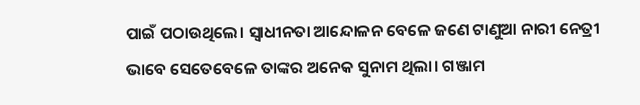ପାଇଁ ପଠାଉଥିଲେ। ସ୍ୱାଧୀନତା ଆନ୍ଦୋଳନ ବେଳେ ଜଣେ ଟାଣୁଆ ନାରୀ ନେତ୍ରୀ ଭାବେ ସେତେବେଳେ ତାଙ୍କର ଅନେକ ସୁନାମ ଥିଲା। ଗଞ୍ଜାମ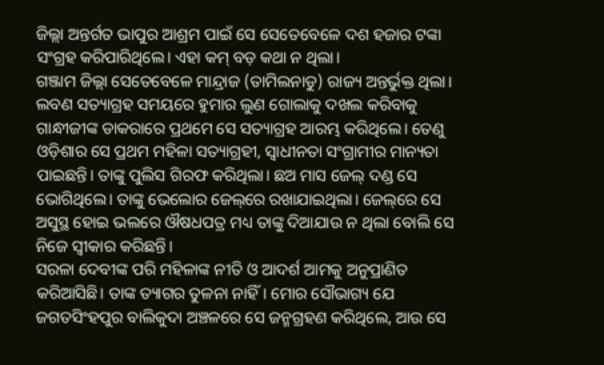ଜିଲ୍ଲା ଅନ୍ତର୍ଗତ ଭାପୁର ଆଶ୍ରମ ପାଇଁ ସେ ସେତେବେଳେ ଦଶ ହଜାର ଟଙ୍କା ସଂଗ୍ରହ କରିପାରିଥିଲେ। ଏହା କମ୍‌ ବଡ଼ କଥା ନ ଥିଲା।
ଗଞ୍ଜାମ ଜିଲ୍ଲା ସେତେବେଳେ ମାନ୍ଦ୍ରାଜ (ତାମିଲନାଡୁ) ରାଜ୍ୟ ଅନ୍ତର୍ଭୁକ୍ତ ଥିଲା। ଲବଣ ସତ୍ୟାଗ୍ରହ ସମୟରେ ହୁମାର ଲୁଣ ଗୋଲାକୁ ଦଖଲ କରିବାକୁ ଗାନ୍ଧୀଜୀଙ୍କ ଡାକରାରେ ପ୍ରଥମେ ସେ ସତ୍ୟାଗ୍ରହ ଆରମ୍ଭ କରିଥିଲେ। ତେଣୁ ଓଡ଼ିଶାର ସେ ପ୍ରଥମ ମହିଳା ସତ୍ୟାଗ୍ରହୀ, ସ୍ୱାଧୀନତା ସଂଗ୍ରାମୀର ମାନ୍ୟତା ପାଇଛନ୍ତି। ତାଙ୍କୁ ପୁଲିସ ଗିରଫ କରିଥିଲା। ଛଅ ମାସ ଜେଲ୍ ଦଣ୍ଡ ସେ ଭୋଗିଥିଲେ। ତାଙ୍କୁ ଭେଲୋର ଜେଲ୍‌ରେ ରଖାଯାଇଥିଲା। ଜେଲ୍‌ରେ ସେ ଅସୁସ୍ଥ ହୋଇ ଭଲରେ ଔଷଧପତ୍ର ମଧ୍ୟ ତାଙ୍କୁ ଦିଆଯାଉ ନ ଥିଲା ବୋଲି ସେ ନିଜେ ସ୍ୱୀକାର କରିଛନ୍ତି।
ସରଳା ଦେବୀଙ୍କ ପରି ମହିଳାଙ୍କ ନୀତି ଓ ଆଦର୍ଶ ଆମକୁ ଅନୁପ୍ରାଣିତ କରିଆସିଛି। ତାଙ୍କ ତ୍ୟାଗର ତୁଳନା ନାହିଁ। ମୋର ସୌଭାଗ୍ୟ ଯେ ଜଗତସିଂହପୁର ବାଲିକୁଦା ଅଞ୍ଚଳରେ ସେ ଜନ୍ମଗ୍ରହଣ କରିଥିଲେ, ଆଉ ସେ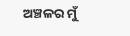ଅଞ୍ଚଳର ମୁଁ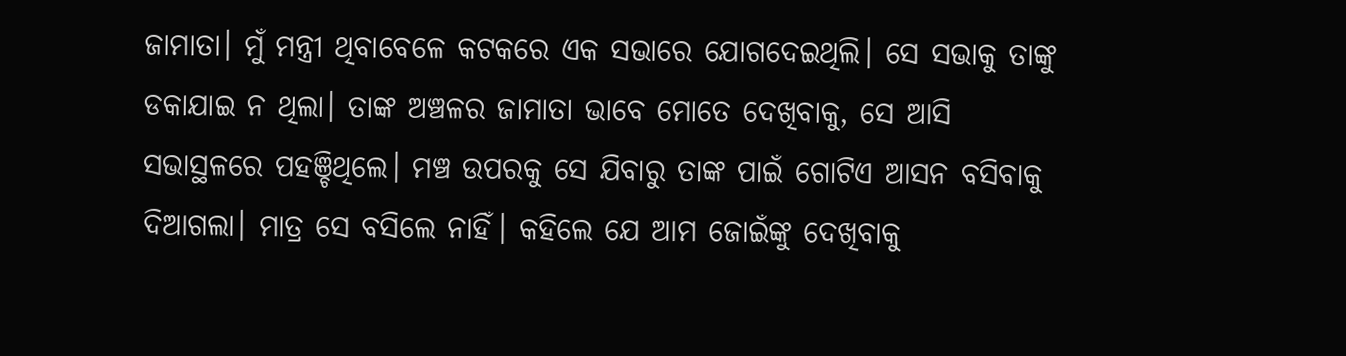ଜାମାତା। ମୁଁ ମନ୍ତ୍ରୀ ଥିବାବେଳେ କଟକରେ ଏକ ସଭାରେ ଯୋଗଦେଇଥିଲି। ସେ ସଭାକୁ ତାଙ୍କୁ ଡକାଯାଇ ନ ଥିଲା। ତାଙ୍କ ଅଞ୍ଚଳର ଜାମାତା ଭାବେ ମୋତେ ଦେଖିବାକୁ, ସେ ଆସି ସଭାସ୍ଥଳରେ ପହଞ୍ଚିଥିଲେ। ମଞ୍ଚ ଉପରକୁ ସେ ଯିବାରୁ ତାଙ୍କ ପାଇଁ ଗୋଟିଏ ଆସନ ବସିବାକୁ ଦିଆଗଲା। ମାତ୍ର ସେ ବସିଲେ ନାହିଁ। କହିଲେ ଯେ ଆମ ଜୋଇଁଙ୍କୁ ଦେଖିବାକୁ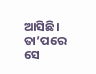ଆସିଛି। ତା’ପରେ ସେ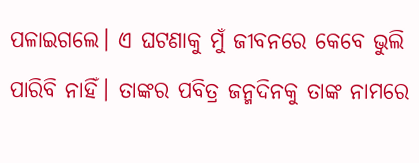ପଳାଇଗଲେ। ଏ ଘଟଣାକୁ ମୁଁ ଜୀବନରେ କେବେ ଭୁଲି ପାରିବି ନାହିଁ। ତାଙ୍କର ପବିତ୍ର ଜନ୍ମଦିନକୁ ତାଙ୍କ ନାମରେ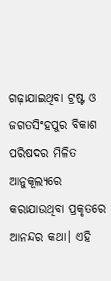ଗଢ଼ାଯାଇଥିବା ଟ୍ରଷ୍ଟ ଓ ଜଗତସିଂହପୁର ବିକାଶ ପରିଷଦର ମିଳିତ ଆନୁକୂଲ୍ୟରେ କରାଯାଉଥିବା ପ୍ରକୃତରେ ଆନନ୍ଦର କଥା। ଏହି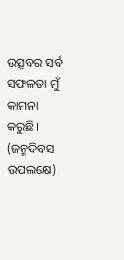ଉତ୍ସବର ସର୍ବ ସଫଳତା ମୁଁ କାମନା କରୁଛି।
(ଜନ୍ମଦିବସ ଉପଲକ୍ଷେ)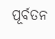ପୂର୍ବତନ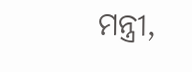ମନ୍ତ୍ରୀ,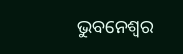ଭୁବନେଶ୍ୱର